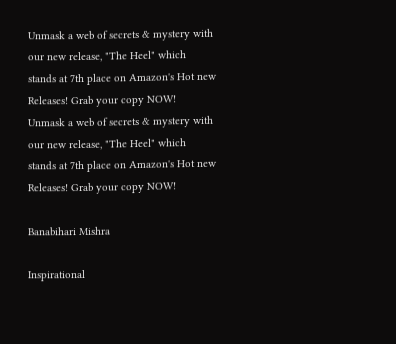Unmask a web of secrets & mystery with our new release, "The Heel" which stands at 7th place on Amazon's Hot new Releases! Grab your copy NOW!
Unmask a web of secrets & mystery with our new release, "The Heel" which stands at 7th place on Amazon's Hot new Releases! Grab your copy NOW!

Banabihari Mishra

Inspirational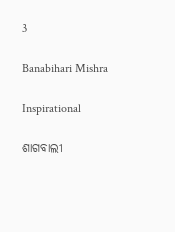3

Banabihari Mishra

Inspirational

ଶାଗବାଲୀ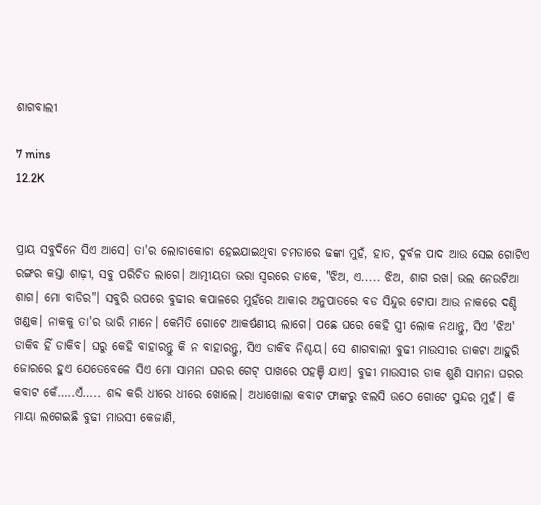ଶାଗବାଲୀ

7 mins
12.2K


ପ୍ରାୟ ସବୁଦିନେ ସିଏ ଆସେ। ତା'ର ଲୋଚାକୋଚା ହେଇଯାଇଥିବା ଚମଡାରେ ଢଙ୍କା ମୁହଁ, ହାତ, ଦୁର୍ବଳ ପାଦ ଆଉ ସେଇ ଗୋଟିଏ ରଙ୍ଗର କସ୍ତା ଶାଢ଼ୀ, ସବୁ ପରିଚିତ ଲାଗେ। ଆତ୍ମୀୟତା ଭରା ସ୍ବରରେ ଡାକେ, "ଝିଅ, ଏ..... ଝିଅ, ଶାଗ ରଖ। ଭଲ ନେଉଟିଆ ଶାଗ। ମୋ ବାଡିର"। ସବୁରି ଉପରେ ବୁଢୀର କପାଳରେ ମୁହଁରେ ଆକାର ଅନୁପାତରେ ବଡ ସିନ୍ଦୁର ଟୋପା ଆଉ ନାକରେ ଦଣ୍ଡି ଖଣ୍ଡକ। ନାକକୁ ତା'ର ଭାରି ମାନେ। କେମିତି ଗୋଟେ ଆକର୍ଷଣୀୟ ଲାଗେ। ପଛେ ଘରେ କେହି ସ୍ତ୍ରୀ ଲୋକ ନଥାନ୍ତୁ, ସିଏ 'ଝିଅ' ଡାକିବ ହିଁ ଡାକିବ। ଘରୁ କେହି ବାହାରନ୍ତୁ କି ନ ବାହାରନ୍ତୁ, ସିଏ ଡାକିବ ନିଶ୍ଚୟ। ସେ ଶାଗବାଲୀ ବୁଢୀ ମାଉସୀର ଡାକଟା ଆହୁରି ଜୋରରେ ହୁଏ ଯେତେବେଳେ ସିଏ ମୋ ସାମନା ଘରର ଗେଟ୍ ପାଖରେ ପହଞ୍ଚି ଯାଏ। ବୁଢୀ ମାଉସୀର ଡାକ ଶୁଣି ସାମନା ଘରର କବାଟ କେଁ…..ଏଁ….. ଶବ୍ଦ କରି ଧୀରେ ଧୀରେ ଖୋଲେ। ଅଧାଖୋଲା କବାଟ ଫାଙ୍କରୁ ଝଲସି ଉଠେ ଗୋଟେ ସୁନ୍ଦର ମୁହଁ। କି ମାୟା ଲଗେଇଛି ବୁଢୀ ମାଉସୀ କେଜାଣି,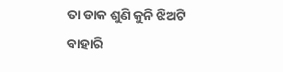ତା ଡାକ ଶୁଣି କୁନି ଝିଅଟି ବାହାରି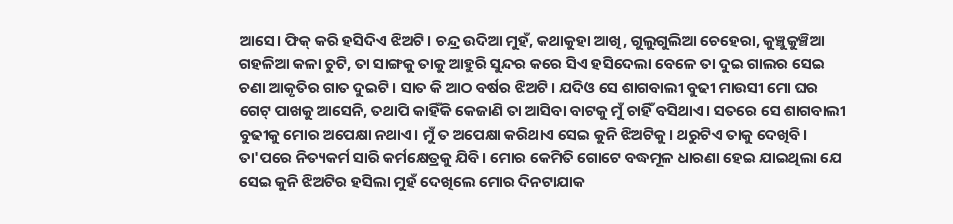ଆସେ। ଫିକ୍ କରି ହସିଦିଏ ଝିଅଟି। ଚନ୍ଦ୍ର ଉଦିଆ ମୁହଁ, କଥାକୁହା ଆଖି, ଗୁଲୁଗୁଲିଆ ଚେହେରା, କୁଞ୍ଚୁକୁଞ୍ଚିଆ ଗହଳିଆ କଳା ଚୁଟି, ତା ସାଙ୍ଗକୁ ତାକୁ ଆହୁରି ସୁନ୍ଦର କରେ ସିଏ ହସିଦେଲା ବେଳେ ତା ଦୁଇ ଗାଲର ସେଇ ଚଣା ଆକୃତିର ଗାତ ଦୁଇଟି। ସାତ କି ଆଠ ବର୍ଷର ଝିଅଟି। ଯଦିଓ ସେ ଶାଗବାଲୀ ବୁଢୀ ମାଉସୀ ମୋ ଘର ଗେଟ୍ ପାଖକୁ ଆସେନି, ତଥାପି କାହିଁକି କେଜାଣି ତା ଆସିବା ବାଟକୁ ମୁଁ ଚାହିଁ ବସିଥାଏ। ସତରେ ସେ ଶାଗବାଲୀ ବୁଢୀକୁ ମୋର ଅପେକ୍ଷା ନଥାଏ। ମୁଁ ତ ଅପେକ୍ଷା କରିଥାଏ ସେଇ କୁନି ଝିଅଟିକୁ। ଥରୁଟିଏ ତାକୁ ଦେଖିବି। ତା'ପରେ ନିତ୍ୟକର୍ମ ସାରି କର୍ମକ୍ଷେତ୍ରକୁ ଯିବି। ମୋର କେମିତି ଗୋଟେ ବଦ୍ଧମୂଳ ଧାରଣା ହେଇ ଯାଇଥିଲା ଯେ ସେଇ କୁନି ଝିଅଟିର ହସିଲା ମୁହଁ ଦେଖିଲେ ମୋର ଦିନଟାଯାକ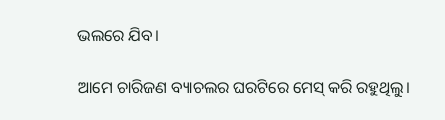ଭଲରେ ଯିବ।

ଆମେ ଚାରିଜଣ ବ୍ୟାଚଲର ଘରଟିରେ ମେସ୍ କରି ରହୁଥିଲୁ।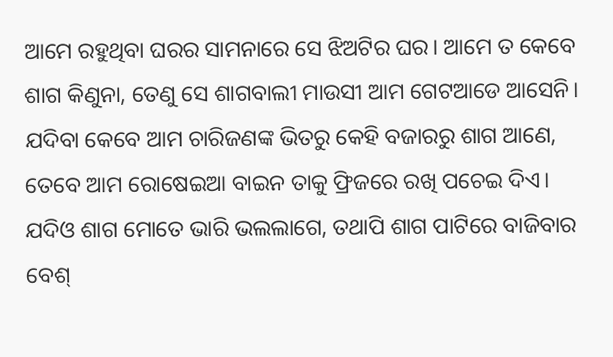ଆମେ ରହୁଥିବା ଘରର ସାମନାରେ ସେ ଝିଅଟିର ଘର। ଆମେ ତ କେବେ ଶାଗ କିଣୁନା, ତେଣୁ ସେ ଶାଗବାଲୀ ମାଉସୀ ଆମ ଗେଟଆଡେ ଆସେନି। ଯଦିବା କେବେ ଆମ ଚାରିଜଣଙ୍କ ଭିତରୁ କେହି ବଜାରରୁ ଶାଗ ଆଣେ, ତେବେ ଆମ ରୋଷେଇଆ ବାଇନ ତାକୁ ଫ୍ରିଜରେ ରଖି ପଚେଇ ଦିଏ। ଯଦିଓ ଶାଗ ମୋତେ ଭାରି ଭଲଲାଗେ, ତଥାପି ଶାଗ ପାଟିରେ ବାଜିବାର ବେଶ୍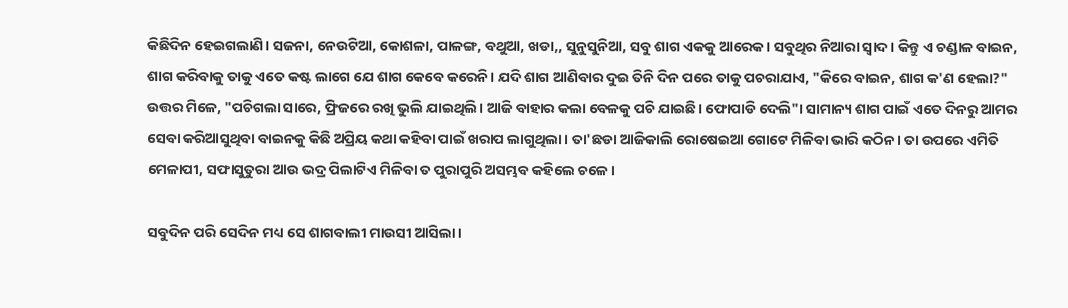କିଛିଦିନ ହେଇଗଲାଣି। ସଜନା, ନେଉଟିଆ, କୋଶଳା, ପାଳଙ୍ଗ, ବଥୁଆ, ଖଡା,, ସୁନୁସୁନିଆ, ସବୁ ଶାଗ ଏକକୁ ଆରେକ। ସବୁଥିର ନିଆରା ସ୍ବାଦ। କିନ୍ତୁ ଏ ଚଣ୍ଡାଳ ବାଇନ, ଶାଗ କରିବାକୁ ତାକୁ ଏତେ କଷ୍ଟ ଲାଗେ ଯେ ଶାଗ କେବେ କରେନି। ଯଦି ଶାଗ ଆଣିବାର ଦୁଇ ତିନି ଦିନ ପରେ ତାକୁ ପଚରାଯାଏ, "କିରେ ବାଇନ, ଶାଗ କ'ଣ ହେଲା?" ଉତ୍ତର ମିଳେ, "ପଚିଗଲା ସାରେ, ଫ୍ରିଜରେ ରଖି ଭୁଲି ଯାଇଥିଲି। ଆଜି ବାହାର କଲା ବେଳକୁ ପଚି ଯାଇଛି। ଫୋପାଡି ଦେଲି"। ସାମାନ୍ୟ ଶାଗ ପାଇଁ ଏତେ ଦିନରୁ ଆମର ସେବା କରିଆସୁଥିବା ବାଇନକୁ କିଛି ଅପ୍ରିୟ କଥା କହିବା ପାଇଁ ଖରାପ ଲାଗୁଥିଲା। ତା'ଛଡା ଆଜିକାଲି ରୋଷେଇଆ ଗୋଟେ ମିଳିବା ଭାରି କଠିନ। ତା ଉପରେ ଏମିତି ମେଳାପୀ, ସଫାସୁତୁରା ଆଉ ଭଦ୍ର ପିଲାଟିଏ ମିଳିବା ତ ପୁରାପୁରି ଅସମ୍ଭବ କହିଲେ ଚଳେ।

ସବୁଦିନ ପରି ସେଦିନ ମଧ୍ୟ ସେ ଶାଗବାଲୀ ମାଉସୀ ଆସିଲା।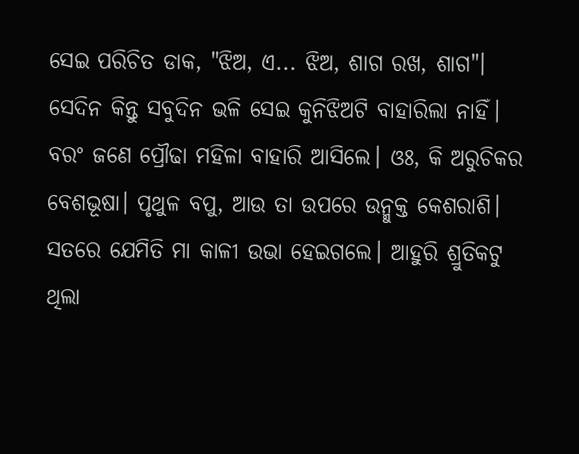ସେଇ ପରିଚିତ ଡାକ, "ଝିଅ, ଏ... ଝିଅ, ଶାଗ ରଖ, ଶାଗ"। ସେଦିନ କିନ୍ତୁ ସବୁଦିନ ଭଳି ସେଇ କୁନିଝିଅଟି ବାହାରିଲା ନାହିଁ। ବରଂ ଜଣେ ପ୍ରୌଢା ମହିଳା ବାହାରି ଆସିଲେ। ଓଃ, କି ଅରୁଚିକର ବେଶଭୂଷା। ପୃଥୁଳ ବପୁ, ଆଉ ତା ଉପରେ ଉନ୍ମୁକ୍ତ କେଶରାଶି। ସତରେ ଯେମିତି ମା କାଳୀ ଉଭା ହେଇଗଲେ। ଆହୁରି ଶ୍ରୁତିକଟୁ ଥିଲା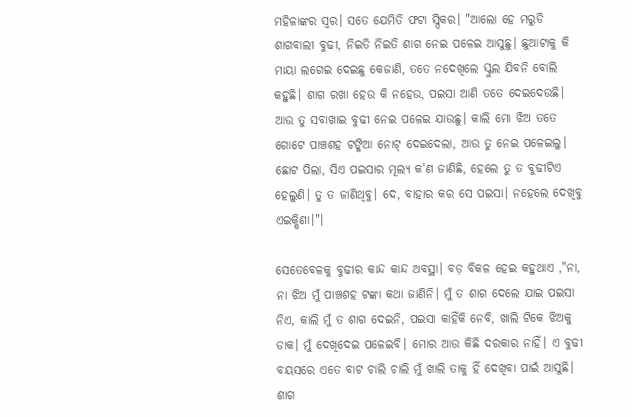ମହିଳାଙ୍କର ସ୍ବର। ସତେ ଯେମିତି ଫଟା ସ୍ପିକର। "ଆଲୋ ହେ ମରୁଡି ଶାଗବାଲୀ ବୁଢୀ, ନିଇତି ନିଇତି ଶାଗ ନେଇ ପଳେଇ ଆସୁଛୁ। ଛୁଆଟାକୁ କି ମାୟା ଲଗେଇ ଦେଇଛୁ କେଜାଣି, ତତେ ନଦେଖିଲେ ସ୍କୁଲ ଯିବନି ବୋଲି କହୁଛି। ଶାଗ ରଖା ହେଉ କି ନହେଉ, ପଇସା ଆଣି ତତେ ଦେଇଦେଉଛି। ଆଉ ତୁ ସବାଖାଇ ବୁଢୀ ନେଇ ପଳେଇ ଯାଉଛୁ। କାଲି ମୋ ଝିଅ ତତେ ଗୋଟେ ପାଞ୍ଚଶହ ଟଙ୍କିଆ ନୋଟ୍ ଦେଇଦେଲା, ଆଉ ତୁ ନେଇ ପଳେଇଲୁ। ଛୋଟ ପିଲା, ସିଏ ପଇସାର ମୂଲ୍ୟ କ'ଣ ଜାଣିଛି, ହେଲେ ତୁ ତ ବୁଢୀଟିଏ ହେଲୁଣି। ତୁ ତ ଜାଣିଥିବୁ। ଦେ, ବାହାର କର ସେ ପଇସା। ନହେଲେ ଦେଖିବୁ ଏଇକ୍ଷିଣା।"।

ସେତେବେଳକୁ ବୁଢୀର କାନ୍ଦ କାନ୍ଦ ଅବସ୍ଥା। ବଡ଼ ବିକଳ ହେଇ କହୁଥାଏ ,"ନା, ନା ଝିଅ ମୁଁ ପାଞ୍ଚଶହ ଟଙ୍କା କଥା ଜାଣିନି। ମୁଁ ତ ଶାଗ ଦେଲେ ଯାଇ ପଇସା ନିଏ, କାଲି ମୁଁ ତ ଶାଗ ଦେଇନି, ପଇସା କାହିଁକି ନେବି, ଖାଲି ଟିକେ ଝିଅକୁ ଡାକ। ମୁଁ ଦେଖିଦେଇ ପଳେଇବି। ମୋର ଆଉ କିଛି ଦରକାର ନାହିଁ। ଏ ବୁଢୀ ବୟସରେ ଏତେ ବାଟ ଚାଲି ଚାଲି ମୁଁ ଖାଲି ତାକୁ ହିଁ ଦେଖିବା ପାଇଁ ଆସୁଛି। ଶାଗ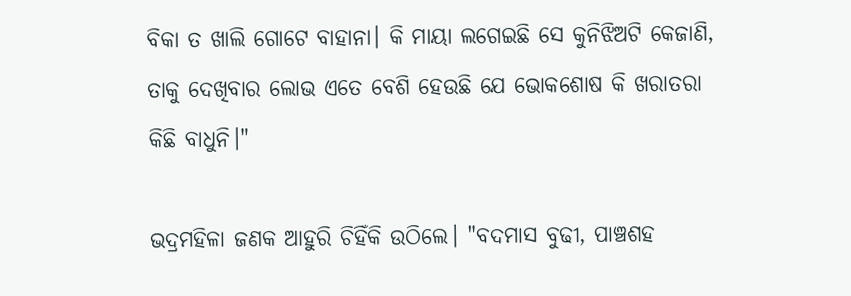ବିକା ତ ଖାଲି ଗୋଟେ ବାହାନା। କି ମାୟା ଲଗେଇଛି ସେ କୁନିଝିଅଟି କେଜାଣି, ତାକୁ ଦେଖିବାର ଲୋଭ ଏତେ ବେଶି ହେଉଛି ଯେ ଭୋକଶୋଷ କି ଖରାତରା କିଛି ବାଧୁନି।"

ଭଦ୍ରମହିଳା ଜଣକ ଆହୁରି ଚିହିଁକି ଉଠିଲେ। "ବଦମାସ ବୁଢୀ, ପାଞ୍ଚଶହ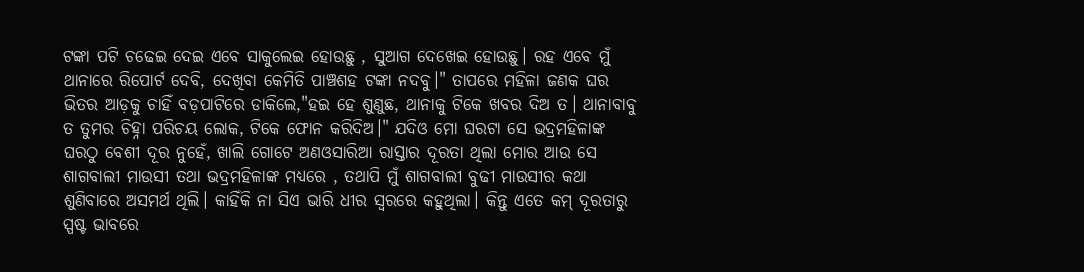ଟଙ୍କା ପଟି ଚଢେଇ ଦେଇ ଏବେ ସାକୁଲେଇ ହୋଉଛୁ , ସୁଆଗ ଦେଖେଇ ହୋଉଛୁ। ରହ ଏବେ ମୁଁ ଥାନାରେ ରିପୋର୍ଟ ଦେବି, ଦେଖିବା କେମିତି ପାଞ୍ଚଶହ ଟଙ୍କା ନଦବୁ।" ତାପରେ ମହିଳା ଜଣକ ଘର ଭିତର ଆଡ଼କୁ ଚାହିଁ ବଡ଼ପାଟିରେ ଡାକିଲେ,"ହଇ ହେ ଶୁଣୁଛ, ଥାନାକୁ ଟିକେ ଖବର ଦିଅ ତ। ଥାନାବାବୁ ତ ତୁମର ଚିହ୍ନା ପରିଚୟ ଲୋକ, ଟିକେ ଫୋନ କରିଦିଅ।" ଯଦିଓ ମୋ ଘରଟା ସେ ଭଦ୍ରମହିଳାଙ୍କ ଘରଠୁ ବେଶୀ ଦୂର ନୁହେଁ, ଖାଲି ଗୋଟେ ଅଣଓସାରିଆ ରାସ୍ତାର ଦୂରତା ଥିଲା ମୋର ଆଉ ସେ ଶାଗବାଲୀ ମାଉସୀ ତଥା ଭଦ୍ରମହିଳାଙ୍କ ମଧ୍ୟରେ , ତଥାପି ମୁଁ ଶାଗବାଲୀ ବୁଢୀ ମାଉସୀର କଥା ଶୁଣିବାରେ ଅସମର୍ଥ ଥିଲି। କାହିଁକି ନା ସିଏ ଭାରି ଧୀର ସ୍ବରରେ କହୁଥିଲା। କିନ୍ତୁ ଏତେ କମ୍ ଦୂରତାରୁ ସ୍ପଷ୍ଟ ଭାବରେ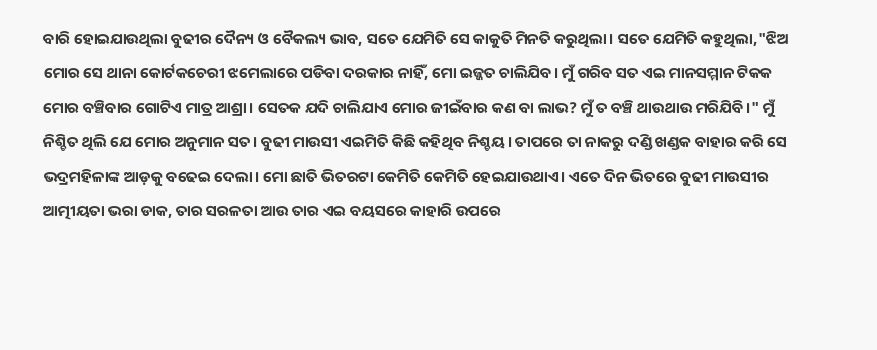ବାରି ହୋଇଯାଉଥିଲା ବୁଢୀର ଦୈନ୍ୟ ଓ ବୈକଲ୍ୟ ଭାବ, ସତେ ଯେମିତି ସେ କାକୁତି ମିନତି କରୁଥିଲା। ସତେ ଯେମିତି କହୁଥିଲା,"ଝିଅ ମୋର ସେ ଥାନା କୋର୍ଟକଚେରୀ ଝମେଲାରେ ପଡିବା ଦରକାର ନାହିଁ, ମୋ ଇଜ୍ଜତ ଚାଲିଯିବ। ମୁଁ ଗରିବ ସତ ଏଇ ମାନସମ୍ମାନ ଟିକକ ମୋର ବଞ୍ଚିବାର ଗୋଟିଏ ମାତ୍ର ଆଶ୍ରା। ସେତକ ଯଦି ଚାଲିଯାଏ ମୋର ଜୀଇଁବାର କଣ ବା ଲାଭ? ମୁଁ ତ ବଞ୍ଚି ଥାଉଥାଉ ମରିଯିବି।" ମୁଁ ନିଶ୍ଚିତ ଥିଲି ଯେ ମୋର ଅନୁମାନ ସତ। ବୁଢୀ ମାଉସୀ ଏଇମିତି କିଛି କହିଥିବ ନିଶ୍ଚୟ। ତାପରେ ତା ନାକରୁ ଦଣ୍ଡି ଖଣ୍ଡକ ବାହାର କରି ସେ ଭଦ୍ରମହିଳାଙ୍କ ଆଡ଼କୁ ବଢେଇ ଦେଲା। ମୋ ଛାତି ଭିତରଟା କେମିତି କେମିତି ହେଇଯାଉଥାଏ। ଏତେ ଦିନ ଭିତରେ ବୁଢୀ ମାଉସୀର ଆତ୍ମୀୟତା ଭରା ଡାକ, ତାର ସରଳତା ଆଉ ତାର ଏଇ ବୟସରେ କାହାରି ଉପରେ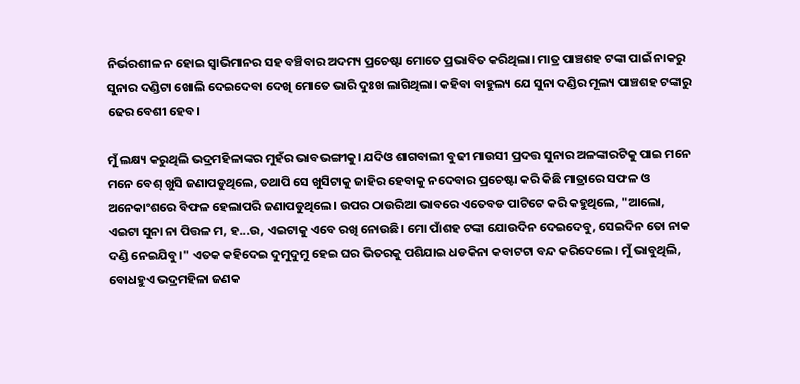ନିର୍ଭରଶୀଳ ନ ହୋଇ ସ୍ଵାଭିମାନର ସହ ବଞ୍ଚିବାର ଅଦମ୍ୟ ପ୍ରଚେଷ୍ଟା ମୋତେ ପ୍ରଭାବିତ କରିଥିଲା। ମାତ୍ର ପାଞ୍ଚଶହ ଟଙ୍କା ପାଇଁ ନାକରୁ ସୁନାର ଦଣ୍ଡିଟା ଖୋଲି ଦେଇଦେବା ଦେଖି ମୋତେ ଭାରି ଦୁଃଖ ଲାଗିଥିଲା। କହିବା ବାହୁଲ୍ୟ ଯେ ସୁନା ଦଣ୍ଡିର ମୂଲ୍ୟ ପାଞ୍ଚଶହ ଟଙ୍କାରୁ ଢେର ବେଶୀ ହେବ।

ମୁଁ ଲକ୍ଷ୍ୟ କରୁଥିଲି ଭଦ୍ରମହିଳାଙ୍କର ମୁହଁର ଭାବଭଙ୍ଗୀକୁ। ଯଦିଓ ଶାଗବାଲୀ ବୁଢୀ ମାଉସୀ ପ୍ରଦତ୍ତ ସୁନାର ଅଳଙ୍କାରଟିକୁ ପାଇ ମନେ ମନେ ବେଶ୍ ଖୁସି ଜଣାପଡୁଥିଲେ, ତଥାପି ସେ ଖୁସିଟାକୁ ଜାହିର ହେବାକୁ ନଦେବାର ପ୍ରଚେଷ୍ଟା କରି କିଛି ମାତ୍ରାରେ ସଫଳ ଓ ଅନେକାଂଶରେ ବିଫଳ ହେଲାପରି ଜଣାପଡୁଥିଲେ। ଉପର ଠାଉରିଆ ଭାବରେ ଏତେବଡ ପାଟିଟେ କରି କହୁଥିଲେ, "ଆଲୋ, ଏଇଟା ସୁନା ନା ପିତ୍ତଳ ମ, ହ...ଉ, ଏଇଟାକୁ ଏବେ ରଖି ନୋଉଛି। ମୋ ପାଁଶହ ଟଙ୍କା ଯୋଉଦିନ ଦେଇଦେବୁ, ସେଇଦିନ ତୋ ନାକ ଦଣ୍ଡି ନେଇଯିବୁ।" ଏତକ କହିଦେଇ ଦୁମୁଦୁମୁ ହେଇ ଘର ଭିତରକୁ ପଶିଯାଇ ଧଡକିନା କବାଟଟା ବନ୍ଦ କରିଦେଲେ। ମୁଁ ଭାବୁଥିଲି, ବୋଧହୁଏ ଭଦ୍ରମହିଳା ଜଣକ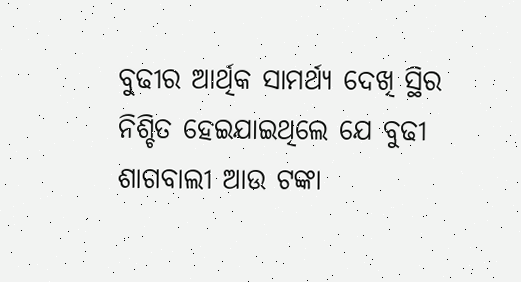ବୁଢୀର ଆର୍ଥିକ ସାମର୍ଥ୍ୟ ଦେଖି ସ୍ଥିର ନିଶ୍ଚିତ ହେଇଯାଇଥିଲେ ଯେ ବୁଢୀ ଶାଗବାଲୀ ଆଉ ଟଙ୍କା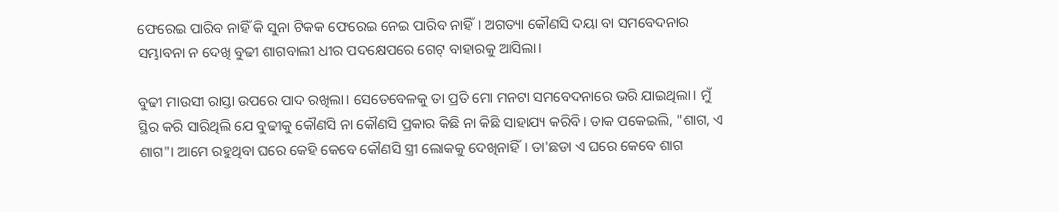ଫେରେଇ ପାରିବ ନାହିଁ କି ସୁନା ଟିକକ ଫେରେଇ ନେଇ ପାରିବ ନାହିଁ। ଅଗତ୍ୟା କୌଣସି ଦୟା ବା ସମବେଦନାର ସମ୍ଭାବନା ନ ଦେଖି ବୁଢୀ ଶାଗବାଲୀ ଧୀର ପଦକ୍ଷେପରେ ଗେଟ୍ ବାହାରକୁ ଆସିଲା।

ବୁଢୀ ମାଉସୀ ରାସ୍ତା ଉପରେ ପାଦ ରଖିଲା। ସେତେବେଳକୁ ତା ପ୍ରତି ମୋ ମନଟା ସମବେଦନାରେ ଭରି ଯାଇଥିଲା। ମୁଁ ସ୍ଥିର କରି ସାରିଥିଲି ଯେ ବୁଢୀକୁ କୌଣସି ନା କୌଣସି ପ୍ରକାର କିଛି ନା କିଛି ସାହାଯ୍ୟ କରିବି। ଡାକ ପକେଇଲି, "ଶାଗ, ଏ ଶାଗ"। ଆମେ ରହୁଥିବା ଘରେ କେହି କେବେ କୌଣସି ସ୍ତ୍ରୀ ଲୋକକୁ ଦେଖିନାହିଁ। ତା'ଛଡା ଏ ଘରେ କେବେ ଶାଗ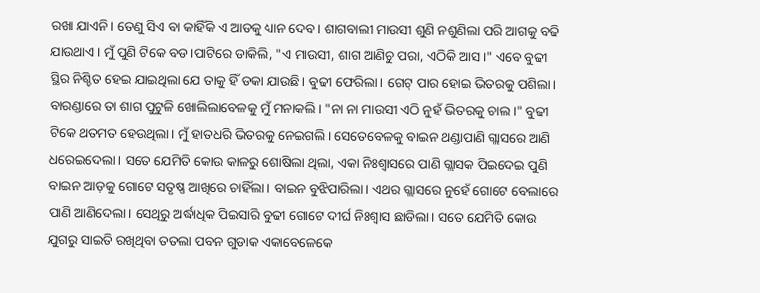ରଖା ଯାଏନି। ତେଣୁ ସିଏ ବା କାହିଁକି ଏ ଆଡକୁ ଧ୍ୟାନ ଦେବ। ଶାଗବାଲୀ ମାଉସୀ ଶୁଣି ନଶୁଣିଲା ପରି ଆଗକୁ ବଢି ଯାଉଥାଏ। ମୁଁ ପୁଣି ଟିକେ ବଡ।ପାଟିରେ ଡାକିଲି, "ଏ ମାଉସୀ, ଶାଗ ଆଣିଚୁ ପରା, ଏଠିକି ଆସ।" ଏବେ ବୁଢୀ ସ୍ଥିର ନିଶ୍ଚିତ ହେଇ ଯାଇଥିଲା ଯେ ତାକୁ ହିଁ ଡକା ଯାଉଛି। ବୁଢୀ ଫେରିଲା। ଗେଟ୍ ପାର ହୋଇ ଭିତରକୁ ପଶିଲା। ବାରଣ୍ଡାରେ ତା ଶାଗ ପୁଟୁଳି ଖୋଲିଲାବେଳକୁ ମୁଁ ମନାକଲି। "ନା ନା ମାଉସୀ ଏଠି ନୁହଁ ଭିତରକୁ ଚାଲ।" ବୁଢୀ ଟିକେ ଥତମତ ହେଉଥିଲା। ମୁଁ ହାତଧରି ଭିତରକୁ ନେଇଗଲି। ସେତେବେଳକୁ ବାଇନ ଥଣ୍ଡାପାଣି ଗ୍ଲାସରେ ଆଣି ଧରେଇଦେଲା। ସତେ ଯେମିତି କୋଉ କାଳରୁ ଶୋଷିଲା ଥିଲା, ଏକା ନିଃଶ୍ବାସରେ ପାଣି ଗ୍ଲାସକ ପିଇଦେଇ ପୁଣି ବାଇନ ଆଡ଼କୁ ଗୋଟେ ସତୃଷ୍ଣ ଆଖିରେ ଚାହିଁଲା। ବାଇନ ବୁଝିପାରିଲା। ଏଥର ଗ୍ଲାସରେ ନୁହେଁ ଗୋଟେ ବେଲାରେ ପାଣି ଆଣିଦେଲା। ସେଥିରୁ ଅର୍ଦ୍ଧାଧିକ ପିଇସାରି ବୁଢୀ ଗୋଟେ ଦୀର୍ଘ ନିଃଶ୍ୱାସ ଛାଡିଲା। ସତେ ଯେମିତି କୋଉ ଯୁଗରୁ ସାଇତି ରଖିଥିବା ତତଲା ପବନ ଗୁଡାକ ଏକାବେଳେକେ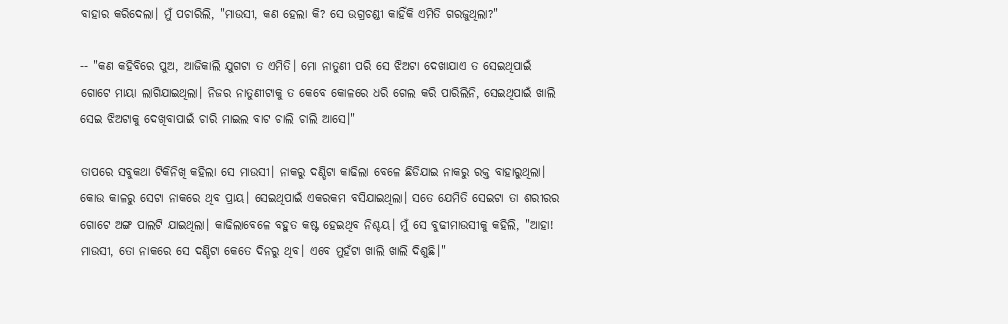ବାହାର କରିଦେଲା। ମୁଁ ପଚାରିଲି, "ମାଉସୀ, କଣ ହେଲା କି? ସେ ଉଗ୍ରଚଣ୍ଡୀ କାହିଁକି ଏମିତି ଗରଜୁଥିଲା?"

-- "କଣ କହିବିରେ ପୁଅ, ଆଜିକାଲି ଯୁଗଟା ତ ଏମିତି। ମୋ ନାତୁଣୀ ପରି ସେ ଝିଅଟା ଦେଖାଯାଏ ତ ସେଇଥିପାଇଁ ଗୋଟେ ମାୟା ଲାଗିଯାଇଥିଲା। ନିଜର ନାତୁଣୀଟାକୁ ତ କେବେ କୋଳରେ ଧରି ଗେଲ କରି ପାରିଲିନି, ସେଇଥିପାଇଁ ଖାଲି ସେଇ ଝିଅଟାକୁ ଦେଖିବାପାଇଁ ଚାରି ମାଇଲ ବାଟ ଚାଲି ଚାଲି ଆସେ।"

ତାପରେ ସବୁକଥା ଟିକିନିଖି କହିଲା ସେ ମାଉସୀ। ନାକରୁ ଦଣ୍ଡିଟା କାଢିଲା ବେଳେ ଛିଡିଯାଇ ନାକରୁ ରକ୍ତ ବାହାରୁଥିଲା। କୋଉ କାଳରୁ ସେଟା ନାକରେ ଥିବ ପ୍ରାୟ। ସେଇଥିପାଇଁ ଏକରକମ ବସିଯାଇଥିଲା। ସତେ ଯେମିତି ସେଇଟା ତା ଶରୀରର ଗୋଟେ ଅଙ୍ଗ ପାଲଟି ଯାଇଥିଲା। କାଢିଲାବେଳେ ବହୁତ କଷ୍ଟ ହେଇଥିବ ନିଶ୍ଚୟ। ମୁଁ ସେ ବୁଢୀମାଉସୀକୁ କହିଲି, "ଆହା! ମାଉସୀ, ତୋ ନାକରେ ସେ ଦଣ୍ଡିଟା କେତେ ଦିନରୁ ଥିବ। ଏବେ ମୁହଁଟା ଖାଲି ଖାଲି ଦିଶୁଛି।"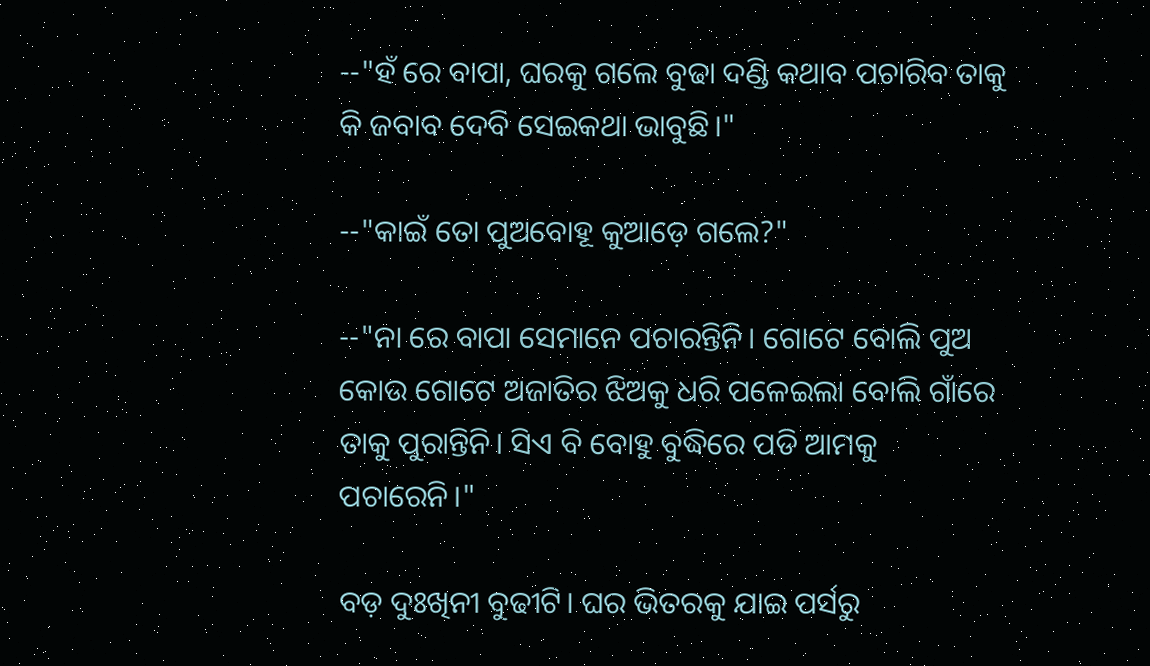--"ହଁ ରେ ବାପା, ଘରକୁ ଗଲେ ବୁଢା ଦଣ୍ଡି କଥାବ ପଚାରିବ ତାକୁ କି ଜବାବ ଦେବି ସେଇକଥା ଭାବୁଛି।"

--"କାଇଁ ତୋ ପୁଅବୋହୂ କୁଆଡ଼େ ଗଲେ?"

--"ନା ରେ ବାପା ସେମାନେ ପଚାରନ୍ତିନି। ଗୋଟେ ବୋଲି ପୁଅ କୋଉ ଗୋଟେ ଅଜାତିର ଝିଅକୁ ଧରି ପଳେଇଲା ବୋଲି ଗାଁରେ ତାକୁ ପୁରାନ୍ତିନି। ସିଏ ବି ବୋହୁ ବୁଦ୍ଧିରେ ପଡି ଆମକୁ ପଚାରେନି।"

ବଡ଼ ଦୁଃଖିନୀ ବୁଢୀଟି। ଘର ଭିତରକୁ ଯାଇ ପର୍ସରୁ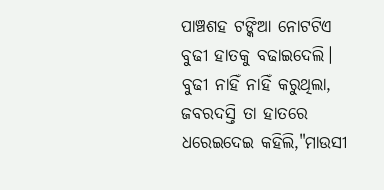ପାଞ୍ଚଶହ ଟଙ୍କିଆ ନୋଟଟିଏ ବୁଢୀ ହାତକୁ ବଢାଇଦେଲି। ବୁଢୀ ନାହିଁ ନାହିଁ କରୁଥିଲା, ଜବରଦସ୍ତି ତା ହାତରେ ଧରେଇଦେଇ କହିଲି,"ମାଉସୀ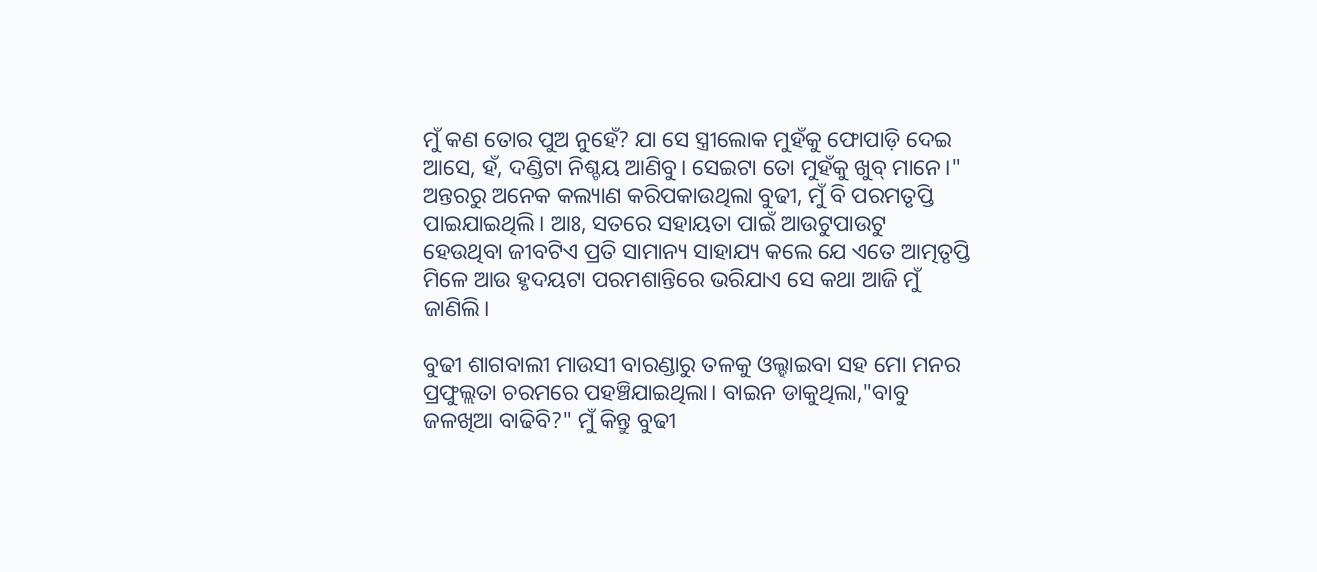ମୁଁ କଣ ତୋର ପୁଅ ନୁହେଁ? ଯା ସେ ସ୍ତ୍ରୀଲୋକ ମୁହଁକୁ ଫୋପାଡ଼ି ଦେଇ ଆସେ, ହଁ, ଦଣ୍ଡିଟା ନିଶ୍ଚୟ ଆଣିବୁ। ସେଇଟା ତୋ ମୁହଁକୁ ଖୁବ୍ ମାନେ।" ଅନ୍ତରରୁ ଅନେକ କଲ୍ୟାଣ କରିପକାଉଥିଲା ବୁଢୀ, ମୁଁ ବି ପରମତୃପ୍ତି ପାଇଯାଇଥିଲି। ଆଃ, ସତରେ ସହାୟତା ପାଇଁ ଆଉଟୁପାଉଟୁ ହେଉଥିବା ଜୀବଟିଏ ପ୍ରତି ସାମାନ୍ୟ ସାହାଯ୍ୟ କଲେ ଯେ ଏତେ ଆତ୍ମତୃପ୍ତି ମିଳେ ଆଉ ହୃଦୟଟା ପରମଶାନ୍ତିରେ ଭରିଯାଏ ସେ କଥା ଆଜି ମୁଁ ଜାଣିଲି।

ବୁଢୀ ଶାଗବାଲୀ ମାଉସୀ ବାରଣ୍ଡାରୁ ତଳକୁ ଓଲ୍ହାଇବା ସହ ମୋ ମନର ପ୍ରଫୁଲ୍ଲତା ଚରମରେ ପହଞ୍ଚିଯାଇଥିଲା। ବାଇନ ଡାକୁଥିଲା,"ବାବୁ ଜଳଖିଆ ବାଢିବି?" ମୁଁ କିନ୍ତୁ ବୁଢୀ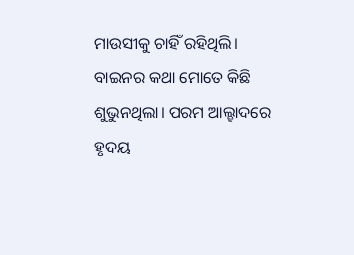ମାଉସୀକୁ ଚାହିଁ ରହିଥିଲି। ବାଇନର କଥା ମୋତେ କିଛି ଶୁଭୁନଥିଲା। ପରମ ଆଲ୍ହାଦରେ ହୃଦୟ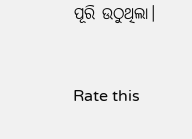ପୂରି ଉଠୁଥିଲା।


Rate this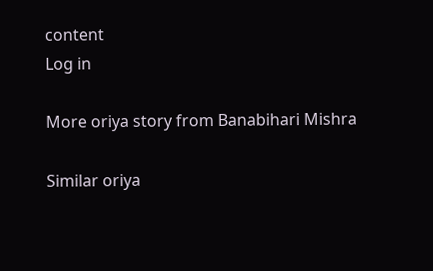content
Log in

More oriya story from Banabihari Mishra

Similar oriya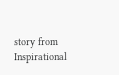story from Inspirational